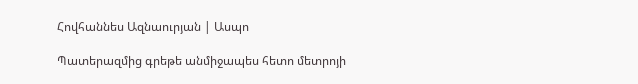Հովհաննես Ազնաուրյան | Ասպո

Պատերազմից գրեթե անմիջապես հետո մետրոյի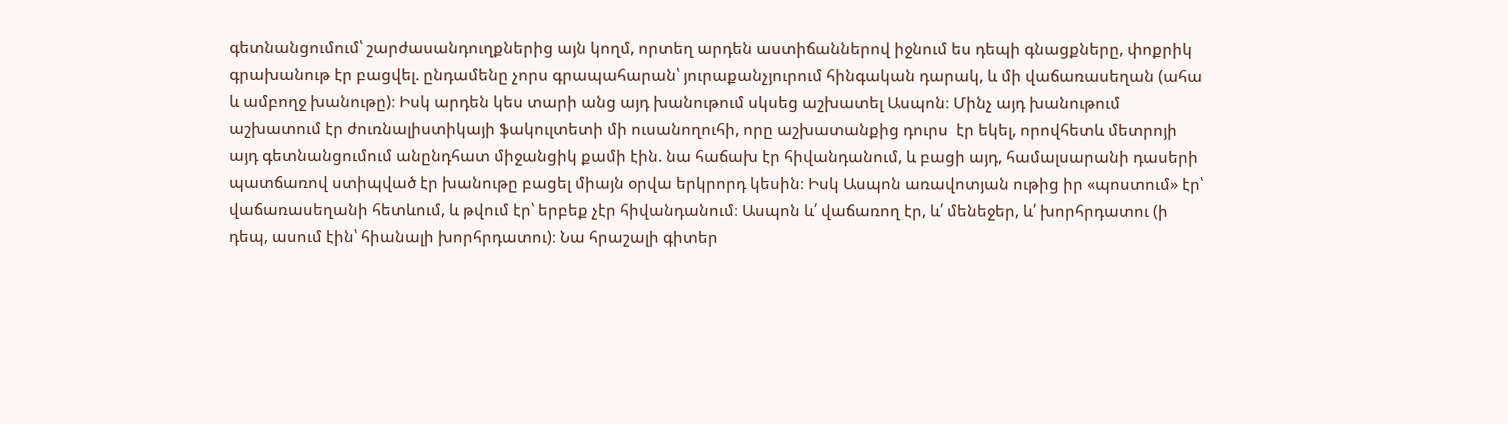գետնանցումում՝ շարժասանդուղքներից այն կողմ, որտեղ արդեն աստիճաններով իջնում ես դեպի գնացքները, փոքրիկ գրախանութ էր բացվել. ընդամենը չորս գրապահարան՝ յուրաքանչյուրում հինգական դարակ, և մի վաճառասեղան (ահա և ամբողջ խանութը)։ Իսկ արդեն կես տարի անց այդ խանութում սկսեց աշխատել Ասպոն։ Մինչ այդ խանութում աշխատում էր ժուռնալիստիկայի ֆակուլտետի մի ուսանողուհի, որը աշխատանքից դուրս  էր եկել, որովհետև մետրոյի այդ գետնանցումում անընդհատ միջանցիկ քամի էին. նա հաճախ էր հիվանդանում, և բացի այդ, համալսարանի դասերի պատճառով ստիպված էր խանութը բացել միայն օրվա երկրորդ կեսին։ Իսկ Ասպոն առավոտյան ութից իր «պոստում» էր՝ վաճառասեղանի հետևում, և թվում էր՝ երբեք չէր հիվանդանում։ Ասպոն և՛ վաճառող էր, և՛ մենեջեր, և՛ խորհրդատու (ի դեպ, ասում էին՝ հիանալի խորհրդատու)։ Նա հրաշալի գիտեր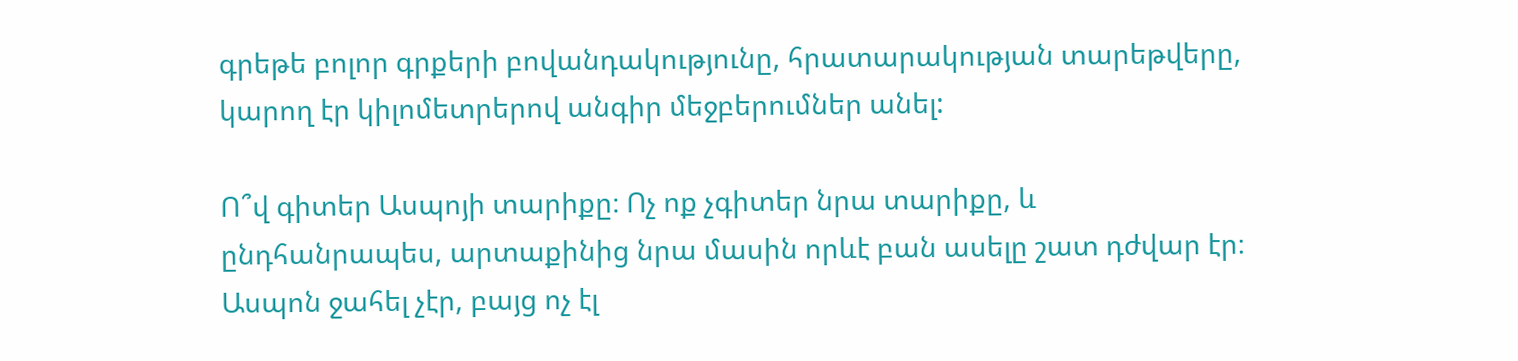գրեթե բոլոր գրքերի բովանդակությունը, հրատարակության տարեթվերը, կարող էր կիլոմետրերով անգիր մեջբերումներ անել:

Ո՞վ գիտեր Ասպոյի տարիքը։ Ոչ ոք չգիտեր նրա տարիքը, և ընդհանրապես, արտաքինից նրա մասին որևէ բան ասելը շատ դժվար էր։ Ասպոն ջահել չէր, բայց ոչ էլ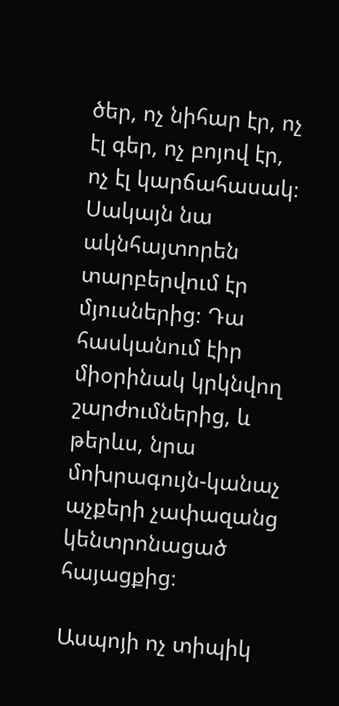ծեր, ոչ նիհար էր, ոչ էլ գեր, ոչ բոյով էր, ոչ էլ կարճահասակ։ Սակայն նա ակնհայտորեն տարբերվում էր մյուսներից։ Դա հասկանում էիր միօրինակ կրկնվող շարժումներից, և թերևս, նրա մոխրագույն-կանաչ աչքերի չափազանց կենտրոնացած հայացքից։

Ասպոյի ոչ տիպիկ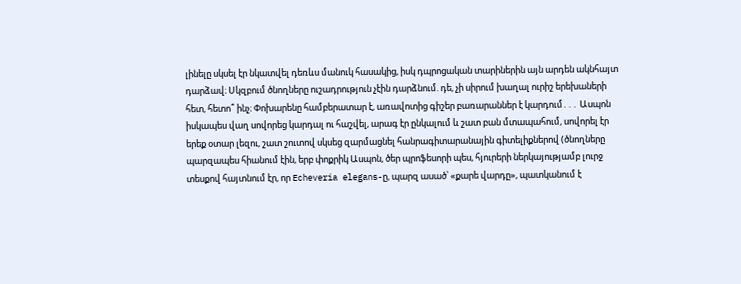լինելը սկսել էր նկատվել դեռևս մանուկ հասակից, իսկ դպրոցական տարիներին այն արդեն ակնհայտ դարձավ։ Սկզբում ծնողները ուշադրություն չէին դարձնում. դե, չի սիրում խաղալ ուրիշ երեխաների հետ, հետո՞ ինչ։ Փոխարենը համբերատար է, առավոտից գիշեր բառարաններ է կարդում․․․ Ասպոն իսկապես վաղ սովորեց կարդալ ու հաշվել, արագ էր ընկալում և շատ բան մտապահում, սովորել էր երեք օտար լեզու, շատ շուտով սկսեց զարմացնել հանրագիտարանային գիտելիքներով (ծնողները պարզապես հիանում էին, երբ փոքրիկ Ասպոն, ծեր պրոֆեսորի պես, հյուրերի ներկայությամբ լուրջ տեսքով հայտնում էր, որ Echeveria elegans-ը, պարզ ասած՝ «քարե վարդը», պատկանում է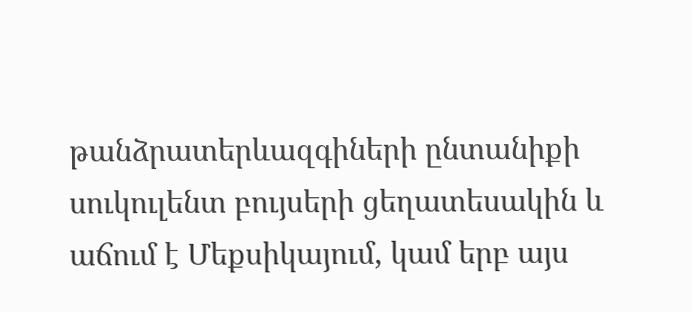թանձրատերևազգիների ընտանիքի սուկուլենտ բույսերի ցեղատեսակին և աճում է Մեքսիկայում, կամ երբ այս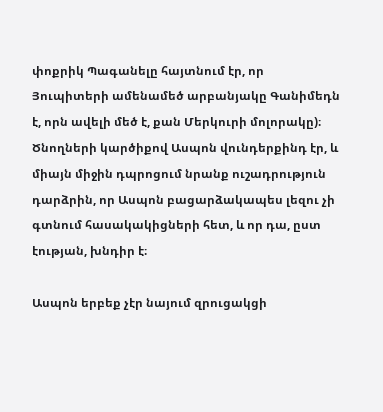փոքրիկ Պագանելը հայտնում էր, որ Յուպիտերի ամենամեծ արբանյակը Գանիմեդն է, որն ավելի մեծ է, քան Մերկուրի մոլորակը)։ Ծնողների կարծիքով Ասպոն վունդերքինդ էր, և միայն միջին դպրոցում նրանք ուշադրություն դարձրին, որ Ասպոն բացարձակապես լեզու չի գտնում հասակակիցների հետ, և որ դա, ըստ էության, խնդիր է։

Ասպոն երբեք չէր նայում զրուցակցի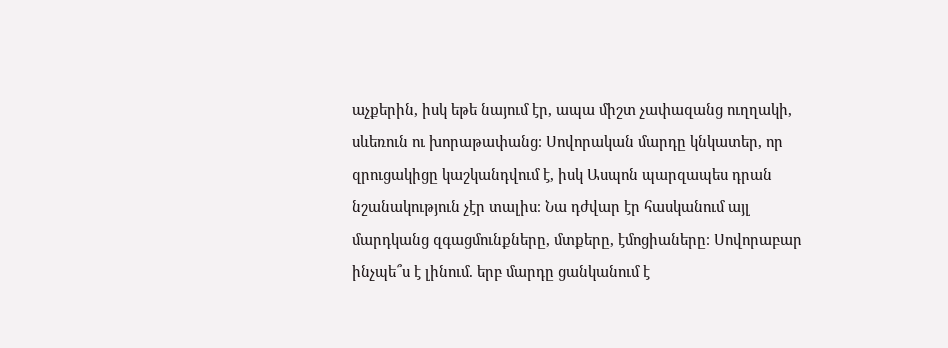աչքերին, իսկ եթե նայում էր, ապա միշտ չափազանց ուղղակի, սևեռուն ու խորաթափանց։ Սովորական մարդը կնկատեր, որ զրուցակիցը կաշկանդվում է, իսկ Ասպոն պարզապես դրան նշանակություն չէր տալիս։ Նա դժվար էր հասկանում այլ մարդկանց զգացմունքները, մտքերը, էմոցիաները։ Սովորաբար ինչպե՞ս է լինում. երբ մարդը ցանկանում է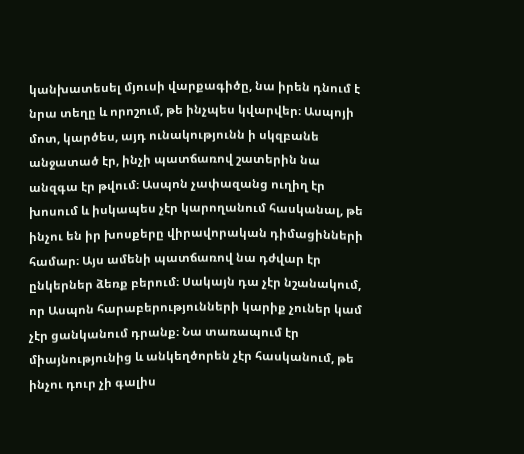կանխատեսել մյուսի վարքագիծը, նա իրեն դնում է նրա տեղը և որոշում, թե ինչպես կվարվեր։ Ասպոյի մոտ, կարծես, այդ ունակությունն ի սկզբանե անջատած էր, ինչի պատճառով շատերին նա անզգա էր թվում։ Ասպոն չափազանց ուղիղ էր խոսում և իսկապես չէր կարողանում հասկանալ, թե ինչու են իր խոսքերը վիրավորական դիմացինների համար։ Այս ամենի պատճառով նա դժվար էր ընկերներ ձեռք բերում։ Սակայն դա չէր նշանակում, որ Ասպոն հարաբերությունների կարիք չուներ կամ չէր ցանկանում դրանք։ Նա տառապում էր միայնությունից և անկեղծորեն չէր հասկանում, թե ինչու դուր չի գալիս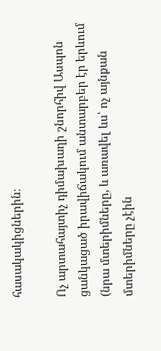հասակակիցներին։

Ոչ արտահայտիչ դիմախաղի շնորհիվ Ասպոն ցանկացած իրավիճակում անտարբեր էր երևում (նրա մտերիմները, և առավել ևս՝ ոչ այնքան մտերիմները չէին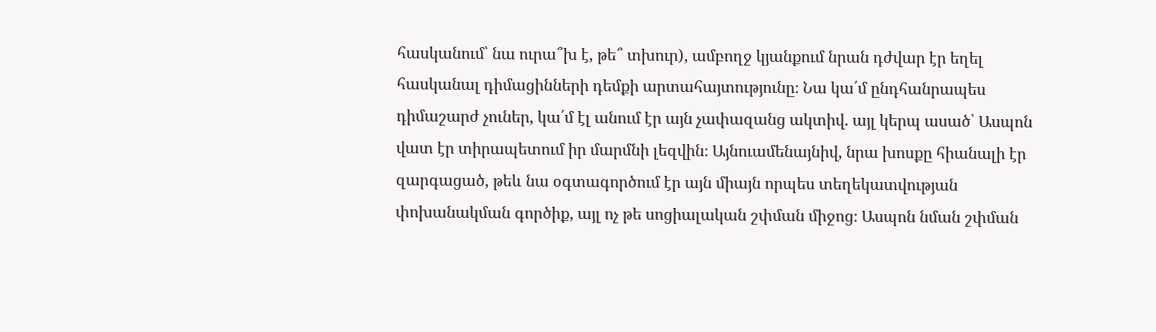հասկանում՝ նա ուրա՞խ է, թե՞ տխուր), ամբողջ կյանքում նրան դժվար էր եղել հասկանալ դիմացինների դեմքի արտահայտությունը։ Նա կա՛մ ընդհանրապես դիմաշարժ չուներ, կա՛մ էլ անում էր այն չափազանց ակտիվ. այլ կերպ ասած՝ Ասպոն վատ էր տիրապետում իր մարմնի լեզվին։ Այնուամենայնիվ, նրա խոսքը հիանալի էր զարգացած, թեև նա օգտագործում էր այն միայն որպես տեղեկատվության փոխանակման գործիք, այլ ոչ թե սոցիալական շփման միջոց։ Ասպոն նման շփման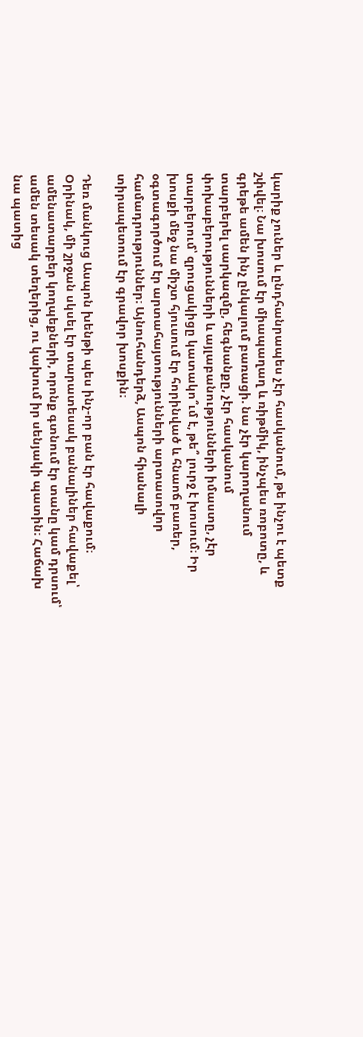կարիք չուներ և ընդհանրապես չէր հասկանում, թե ինչու է պետք շփվել։ Նա խոսում էր միապաղաղ և ռիթմիկ, ինչպես ռոբոտը, և գրեթե ամեն ինչ ընկալում բառացի. նա չէր կարողանում տարբերել սարկազմը, հեգնանքը, չէր հասկանում փոխաբերությունների և այլաբանությունների իմաստը, չէր տարբերում՝ զրուցակիցը կատակո՞ւմ է, թե՞ լուրջ է խոսում։ Իր խոսքի մեջ նա միշտ հյուսում էր հորինված և հնաոճ բառեր, օգտագործում էր արտահայտությունների արտասովոր համադրություններ։ Այնուհանդերձ, Ասպոն հիանալի տիրապետում էր գրավոր խոսքին։

Դեռ մանկուց Ասպոն խենթի պես ինչ-որ բան էր հավաքում։ Օրինակ, մի շրջան սկսել էր տարատեսակ բանալիներ հավաքել՝ ամենատարբեր կողպեքների, որոնք գտնում էր տանը կամ դրսում՝ ամեն տեսակ տեղերից, ու կախում իր սենյակի պատին։ Հաճախ նա պատից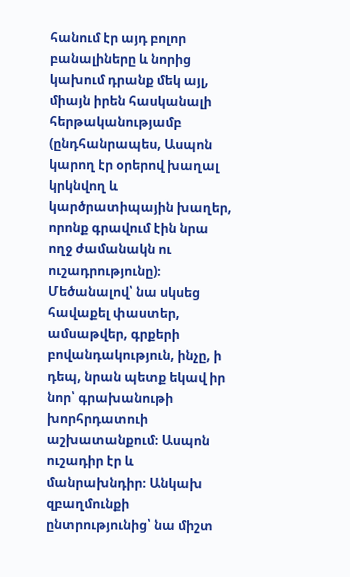հանում էր այդ բոլոր բանալիները և նորից կախում դրանք մեկ այլ, միայն իրեն հասկանալի հերթականությամբ (ընդհանրապես, Ասպոն կարող էր օրերով խաղալ կրկնվող և կարծրատիպային խաղեր, որոնք գրավում էին նրա ողջ ժամանակն ու ուշադրությունը)։ Մեծանալով՝ նա սկսեց հավաքել փաստեր, ամսաթվեր, գրքերի բովանդակություն, ինչը, ի դեպ, նրան պետք եկավ իր նոր՝ գրախանութի խորհրդատուի աշխատանքում։ Ասպոն ուշադիր էր և մանրախնդիր։ Անկախ զբաղմունքի ընտրությունից՝ նա միշտ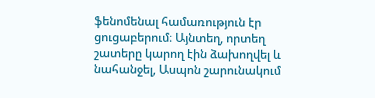ֆենոմենալ համառություն էր ցուցաբերում։ Այնտեղ, որտեղ շատերը կարող էին ձախողվել և նահանջել, Ասպոն շարունակում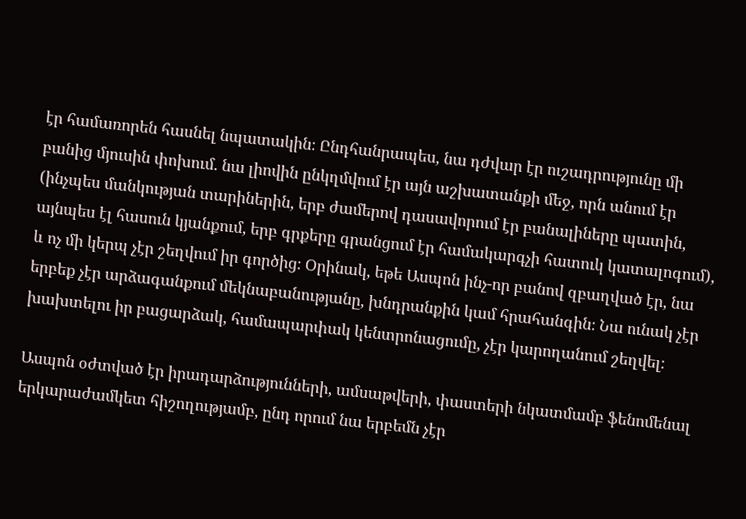էր համառորեն հասնել նպատակին։ Ընդհանրապես, նա դժվար էր ուշադրությունը մի բանից մյուսին փոխում. նա լիովին ընկղմվում էր այն աշխատանքի մեջ, որն անում էր (ինչպես մանկության տարիներին, երբ ժամերով դասավորում էր բանալիները պատին, այնպես էլ հասուն կյանքում, երբ գրքերը գրանցում էր համակարգչի հատուկ կատալոգում), և ոչ մի կերպ չէր շեղվում իր գործից։ Օրինակ, եթե Ասպոն ինչ-որ բանով զբաղված էր, նա երբեք չէր արձագանքում մեկնաբանությանը, խնդրանքին կամ հրահանգին։ Նա ունակ չէր խախտելու իր բացարձակ, համապարփակ կենտրոնացումը, չէր կարողանում շեղվել։

Ասպոն օժտված էր իրադարձությունների, ամսաթվերի, փաստերի նկատմամբ ֆենոմենալ երկարաժամկետ հիշողությամբ, ընդ որում նա երբեմն չէր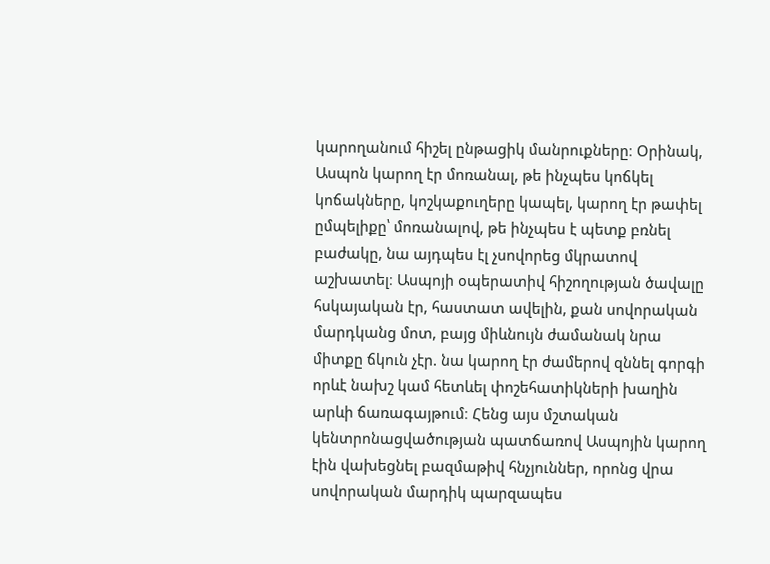կարողանում հիշել ընթացիկ մանրուքները։ Օրինակ, Ասպոն կարող էր մոռանալ, թե ինչպես կոճկել կոճակները, կոշկաքուղերը կապել, կարող էր թափել ըմպելիքը՝ մոռանալով, թե ինչպես է պետք բռնել բաժակը, նա այդպես էլ չսովորեց մկրատով աշխատել։ Ասպոյի օպերատիվ հիշողության ծավալը հսկայական էր, հաստատ ավելին, քան սովորական մարդկանց մոտ, բայց միևնույն ժամանակ նրա միտքը ճկուն չէր. նա կարող էր ժամերով զննել գորգի որևէ նախշ կամ հետևել փոշեհատիկների խաղին արևի ճառագայթում։ Հենց այս մշտական կենտրոնացվածության պատճառով Ասպոյին կարող էին վախեցնել բազմաթիվ հնչյուններ, որոնց վրա սովորական մարդիկ պարզապես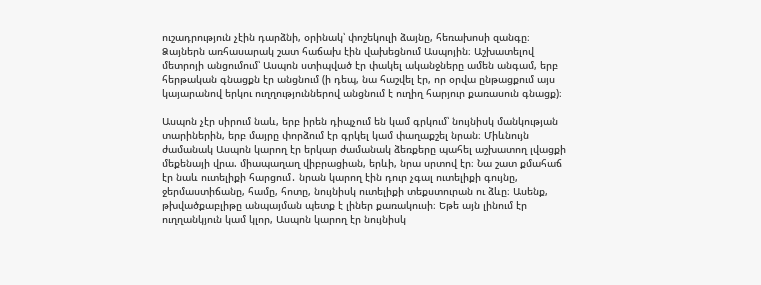ուշադրություն չէին դարձնի, օրինակ՝ փոշեկուլի ձայնը, հեռախոսի զանգը։ Ձայներն առհասարակ շատ հաճախ էին վախեցնում Ասպոյին։ Աշխատելով մետրոյի անցումում՝ Ասպոն ստիպված էր փակել ականջները ամեն անգամ, երբ հերթական գնացքն էր անցնում (ի դեպ, նա հաշվել էր, որ օրվա ընթացքում այս կայարանով երկու ուղղություններով անցնում է ուղիղ հարյուր քառասուն գնացք)։

Ասպոն չէր սիրում նաև, երբ իրեն դիպչում են կամ գրկում՝ նույնիսկ մանկության տարիներին, երբ մայրը փորձում էր գրկել կամ փաղաքշել նրան։ Միևնույն ժամանակ Ասպոն կարող էր երկար ժամանակ ձեռքերը պահել աշխատող լվացքի մեքենայի վրա. միապաղաղ վիբրացիան, երևի, նրա սրտով էր։ Նա շատ քմահաճ էր նաև ուտելիքի հարցում․ նրան կարող էին դուր չգալ ուտելիքի գույնը, ջերմաստիճանը, համը, հոտը, նույնիսկ ուտելիքի տեքստուրան ու ձևը։ Ասենք, թխվածքաբլիթը անպայման պետք է լիներ քառակուսի։ Եթե այն լինում էր ուղղանկյուն կամ կլոր, Ասպոն կարող էր նույնիսկ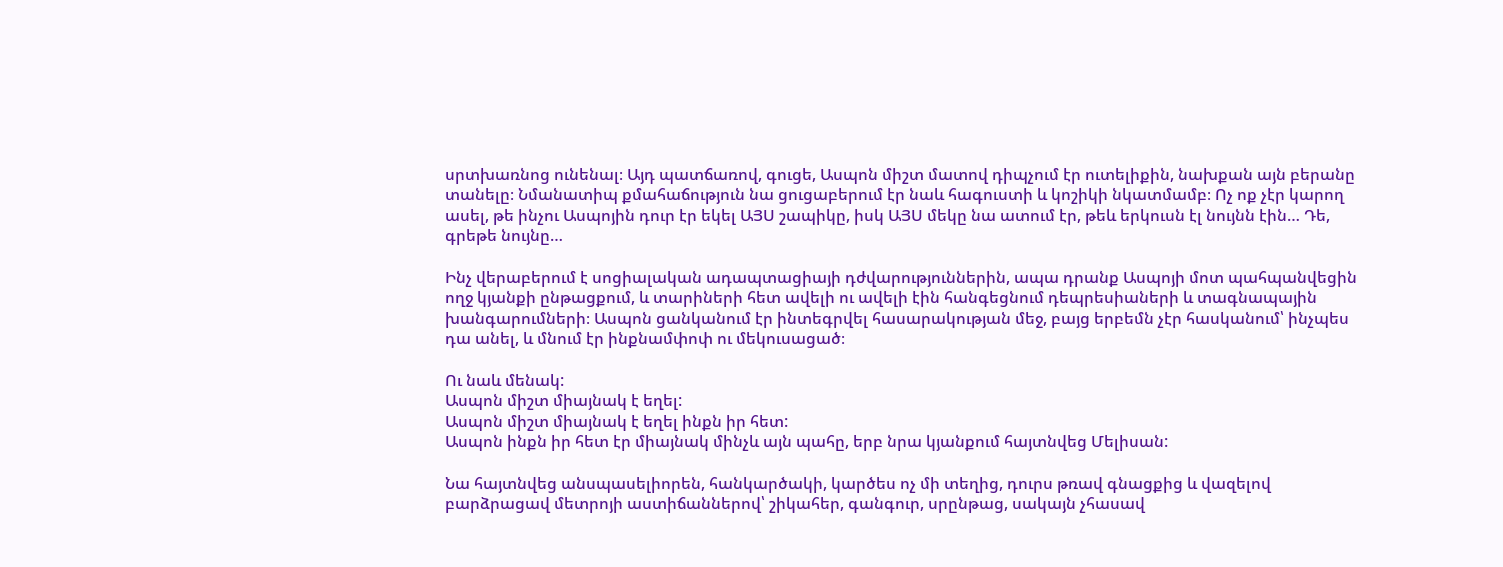սրտխառնոց ունենալ։ Այդ պատճառով, գուցե, Ասպոն միշտ մատով դիպչում էր ուտելիքին, նախքան այն բերանը տանելը։ Նմանատիպ քմահաճություն նա ցուցաբերում էր նաև հագուստի և կոշիկի նկատմամբ։ Ոչ ոք չէր կարող ասել, թե ինչու Ասպոյին դուր էր եկել ԱՅՍ շապիկը, իսկ ԱՅՍ մեկը նա ատում էր, թեև երկուսն էլ նույնն էին… Դե, գրեթե նույնը…

Ինչ վերաբերում է սոցիալական ադապտացիայի դժվարություններին, ապա դրանք Ասպոյի մոտ պահպանվեցին ողջ կյանքի ընթացքում, և տարիների հետ ավելի ու ավելի էին հանգեցնում դեպրեսիաների և տագնապային խանգարումների։ Ասպոն ցանկանում էր ինտեգրվել հասարակության մեջ, բայց երբեմն չէր հասկանում՝ ինչպես դա անել, և մնում էր ինքնամփոփ ու մեկուսացած։

Ու նաև մենակ:
Ասպոն միշտ միայնակ է եղել:
Ասպոն միշտ միայնակ է եղել ինքն իր հետ:
Ասպոն ինքն իր հետ էր միայնակ մինչև այն պահը, երբ նրա կյանքում հայտնվեց Մելիսան:

Նա հայտնվեց անսպասելիորեն, հանկարծակի, կարծես ոչ մի տեղից, դուրս թռավ գնացքից և վազելով բարձրացավ մետրոյի աստիճաններով՝ շիկահեր, գանգուր, սրընթաց, սակայն չհասավ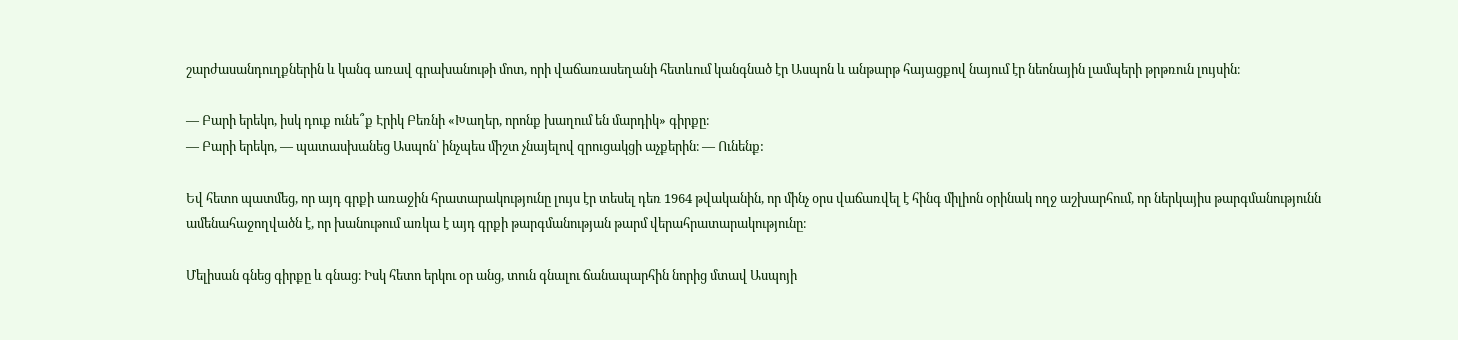շարժասանդուղքներին և կանգ առավ գրախանութի մոտ, որի վաճառասեղանի հետևում կանգնած էր Ասպոն և անթարթ հայացքով նայում էր նեոնային լամպերի թրթռուն լույսին։

— Բարի երեկո, իսկ դուք ունե՞ք Էրիկ Բեռնի «Խաղեր, որոնք խաղում են մարդիկ» գիրքը։
— Բարի երեկո, — պատասխանեց Ասպոն՝ ինչպես միշտ չնայելով զրուցակցի աչքերին։ — Ունենք:

Եվ հետո պատմեց, որ այդ գրքի առաջին հրատարակությունը լույս էր տեսել դեռ 1964 թվականին, որ մինչ օրս վաճառվել է հինգ միլիոն օրինակ ողջ աշխարհում, որ ներկայիս թարգմանությունն ամենահաջողվածն է, որ խանութում առկա է այդ գրքի թարգմանության թարմ վերահրատարակությունը։

Մելիսան գնեց գիրքը և գնաց։ Իսկ հետո երկու օր անց, տուն գնալու ճանապարհին նորից մտավ Ասպոյի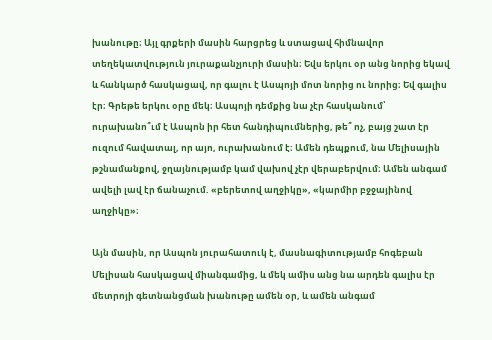խանութը։ Այլ գրքերի մասին հարցրեց և ստացավ հիմնավոր տեղեկատվություն յուրաքանչյուրի մասին։ Եվս երկու օր անց նորից եկավ և հանկարծ հասկացավ, որ գալու է Ասպոյի մոտ նորից ու նորից։ Եվ գալիս էր։ Գրեթե երկու օրը մեկ։ Ասպոյի դեմքից նա չէր հասկանում՝ ուրախանո՞ւմ է Ասպոն իր հետ հանդիպումներից, թե՞ ոչ, բայց շատ էր ուզում հավատալ, որ այո, ուրախանում է։ Ամեն դեպքում, նա Մելիսային թշնամանքով, ջղայնությամբ կամ վախով չէր վերաբերվում։ Ամեն անգամ ավելի լավ էր ճանաչում. «բերետով աղջիկը», «կարմիր բջջայինով աղջիկը»։

Այն մասին, որ Ասպոն յուրահատուկ է, մասնագիտությամբ հոգեբան Մելիսան հասկացավ միանգամից, և մեկ ամիս անց նա արդեն գալիս էր մետրոյի գետնանցման խանութը ամեն օր, և ամեն անգամ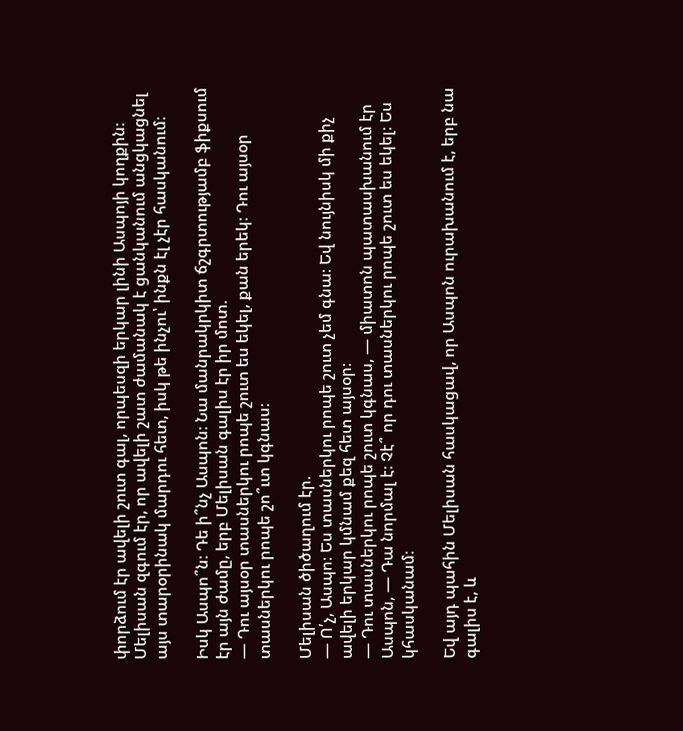փորձում էր ավելի շուտ գալ, որպեսզի երկար լինի Ասպոյի կողքին։ Մելիսան զգում էր, որ ավելի շատ ժամանակ է ցանկանում անցկացնել այս տարօրինակ մարդու հետ, իսկ թե ինչու՝ ինքն էլ չէր հասկանում։

Իսկ Ասպո՞ն։ Դե ի՞նչ Ասպոն։ Նա մանրակրկիտ ճշգրտությամբ ֆիքսում էր այն ժամը, երբ Մելիսան գալիս էր իր մոտ.
— Դու այսօր տասներկու րոպե շուտ ես եկել, քան երեկ։ Դու այսօր տասներկու րոպե շո՞ւտ կգնաս։

Մելիսան ծիծաղում էր.
— Ո՛չ, Ասպո։ Ես տասներկու րոպե շուտ չեմ գնա։ Եվ նույնիսկ մի քիչ ավելի երկար կմնամ քեզ հետ այսօր։
— Դու տասներկու րոպե շուտ կգնաս, — միատոն պատասխանում էր Ասպոն, — Դա նորմալ է։ Չէ՞ որ դու տասներկու րոպե շուտ ես եկել։ Ես կհասկանամ։

Եվ այդ պահին Մելիսան հասկացավ, որ Ասպոն ուրախանում է, երբ նա գալիս է, և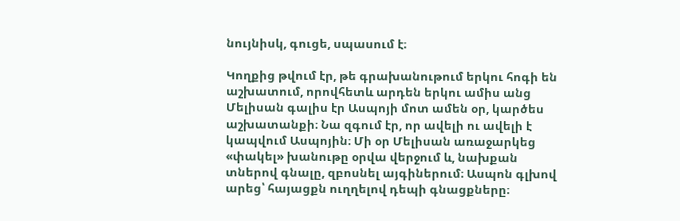նույնիսկ, գուցե, սպասում է։

Կողքից թվում էր, թե գրախանութում երկու հոգի են աշխատում, որովհետև արդեն երկու ամիս անց Մելիսան գալիս էր Ասպոյի մոտ ամեն օր, կարծես աշխատանքի։ Նա զգում էր, որ ավելի ու ավելի է կապվում Ասպոյին։ Մի օր Մելիսան առաջարկեց «փակել» խանութը օրվա վերջում և, նախքան տներով գնալը, զբոսնել այգիներում։ Ասպոն գլխով արեց՝ հայացքն ուղղելով դեպի գնացքները։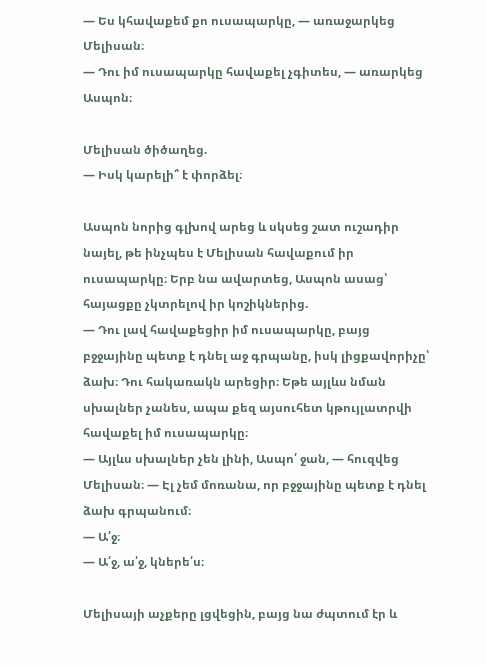— Ես կհավաքեմ քո ուսապարկը, — առաջարկեց Մելիսան։
— Դու իմ ուսապարկը հավաքել չգիտես, — առարկեց Ասպոն։

Մելիսան ծիծաղեց.
— Իսկ կարելի՞ է փորձել։

Ասպոն նորից գլխով արեց և սկսեց շատ ուշադիր նայել, թե ինչպես է Մելիսան հավաքում իր ուսապարկը։ Երբ նա ավարտեց, Ասպոն ասաց՝ հայացքը չկտրելով իր կոշիկներից.
— Դու լավ հավաքեցիր իմ ուսապարկը, բայց բջջայինը պետք է դնել աջ գրպանը, իսկ լիցքավորիչը՝ ձախ։ Դու հակառակն արեցիր։ Եթե այլևս նման սխալներ չանես, ապա քեզ այսուհետ կթույլատրվի հավաքել իմ ուսապարկը։
— Այլևս սխալներ չեն լինի, Ասպո՛ ջան, — հուզվեց Մելիսան։ — Էլ չեմ մոռանա, որ բջջայինը պետք է դնել ձախ գրպանում։
— Ա՛ջ։
— Ա՛ջ, ա՛ջ, կներե՛ս։

Մելիսայի աչքերը լցվեցին, բայց նա ժպտում էր և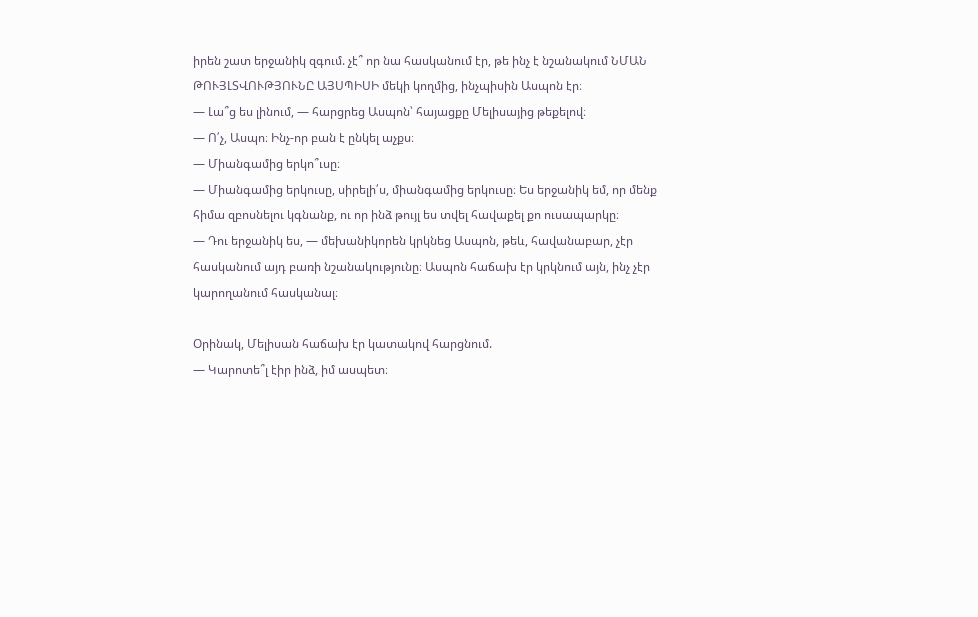իրեն շատ երջանիկ զգում. չէ՞ որ նա հասկանում էր, թե ինչ է նշանակում ՆՄԱՆ ԹՈՒՅԼՏՎՈՒԹՅՈՒՆԸ ԱՅՍՊԻՍԻ մեկի կողմից, ինչպիսին Ասպոն էր։
— Լա՞ց ես լինում, — հարցրեց Ասպոն՝ հայացքը Մելիսայից թեքելով։
— Ո՛չ, Ասպո։ Ինչ-որ բան է ընկել աչքս։
— Միանգամից երկո՞ւսը։
— Միանգամից երկուսը, սիրելի՛ս, միանգամից երկուսը։ Ես երջանիկ եմ, որ մենք հիմա զբոսնելու կգնանք, ու որ ինձ թույլ ես տվել հավաքել քո ուսապարկը։
— Դու երջանիկ ես, — մեխանիկորեն կրկնեց Ասպոն, թեև, հավանաբար, չէր հասկանում այդ բառի նշանակությունը։ Ասպոն հաճախ էր կրկնում այն, ինչ չէր կարողանում հասկանալ։

Օրինակ, Մելիսան հաճախ էր կատակով հարցնում.
— Կարոտե՞լ էիր ինձ, իմ ասպետ։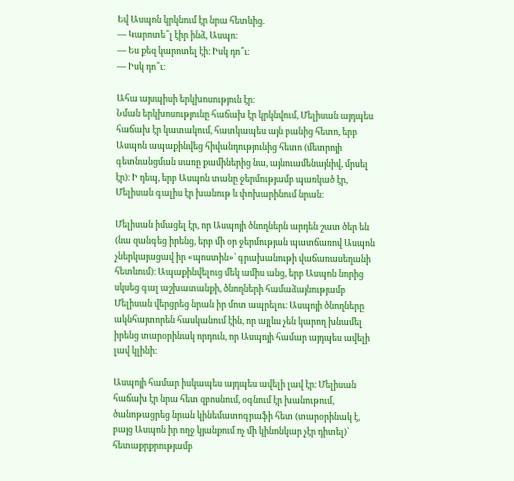Եվ Ասպոն կրկնում էր նրա հետևից.
— Կարոտե՞լ էիր ինձ, Ասպո։
— Ես քեզ կարոտել էի։ Իսկ դո՞ւ։
— Իսկ դո՞ւ։

Ահա այսպիսի երկխոսություն էր։
Նման երկխոսությունը հաճախ էր կրկնվում, Մելիսան այդպես հաճախ էր կատակում, հատկապես այն բանից հետո, երբ Ասպոն ապաքինվեց հիվանդությունից հետո (մետրոյի գետնանցման սառը քամիներից նա, այնուամենայնիվ, մրսել էր)։ Ի դեպ, երբ Ասպոն տանը ջերմությամբ պառկած էր, Մելիսան գալիս էր խանութ և փոխարինում նրան։

Մելիսան իմացել էր, որ Ասպոյի ծնողներն արդեն շատ ծեր են (նա զանգեց իրենց, երբ մի օր ջերմության պատճառով Ասպոն չներկայացավ իր «պոստին»՝ գրախանութի վաճառասեղանի հետևում)։ Ապաքինվելուց մեկ ամիս անց, երբ Ասպոն նորից սկսեց գալ աշխատանքի, ծնողների համաձայնությամբ Մելիսան վերցրեց նրան իր մոտ ապրելու։ Ասպոյի ծնողները ակնհայտորեն հասկանում էին, որ այլևս չեն կարող խնամել իրենց տարօրինակ որդուն, որ Ասպոյի համար այդպես ավելի լավ կլինի։

Ասպոյի համար իսկապես այդպես ավելի լավ էր։ Մելիսան հաճախ էր նրա հետ զբոսնում, օգնում էր խանութում, ծանոթացրեց նրան կինեմատոգրաֆի հետ (տարօրինակ է, բայց Ասպոն իր ողջ կյանքում ոչ մի կինոնկար չէր դիտել)՝ հետաքրքրությամբ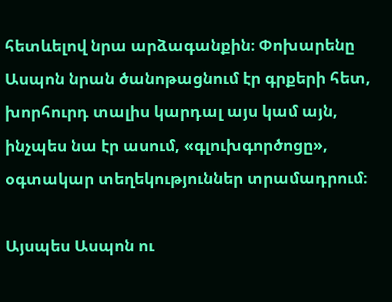հետևելով նրա արձագանքին։ Փոխարենը Ասպոն նրան ծանոթացնում էր գրքերի հետ, խորհուրդ տալիս կարդալ այս կամ այն, ինչպես նա էր ասում, «գլուխգործոցը», օգտակար տեղեկություններ տրամադրում։

Այսպես Ասպոն ու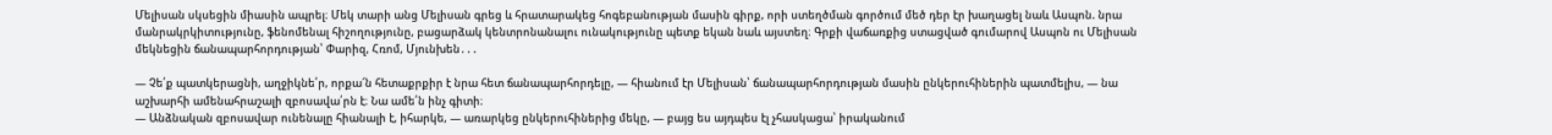Մելիսան սկսեցին միասին ապրել։ Մեկ տարի անց Մելիսան գրեց և հրատարակեց հոգեբանության մասին գիրք, որի ստեղծման գործում մեծ դեր էր խաղացել նաև Ասպոն. նրա մանրակրկիտությունը, ֆենոմենալ հիշողությունը, բացարձակ կենտրոնանալու ունակությունը պետք եկան նաև այստեղ։ Գրքի վաճառքից ստացված գումարով Ասպոն ու Մելիսան մեկնեցին ճանապարհորդության՝ Փարիզ, Հռոմ, Մյունխեն․․․

— Չե՛ք պատկերացնի, աղջիկնե՛ր, որքա՜ն հետաքրքիր է նրա հետ ճանապարհորդելը, — հիանում էր Մելիսան՝ ճանապարհորդության մասին ընկերուհիներին պատմելիս, — նա աշխարհի ամենահրաշալի զբոսավա՛րն է։ Նա ամե՛ն ինչ գիտի։
— Անձնական զբոսավար ունենալը հիանալի է, իհարկե, — առարկեց ընկերուհիներից մեկը, — բայց ես այդպես էլ չհասկացա՝ իրականում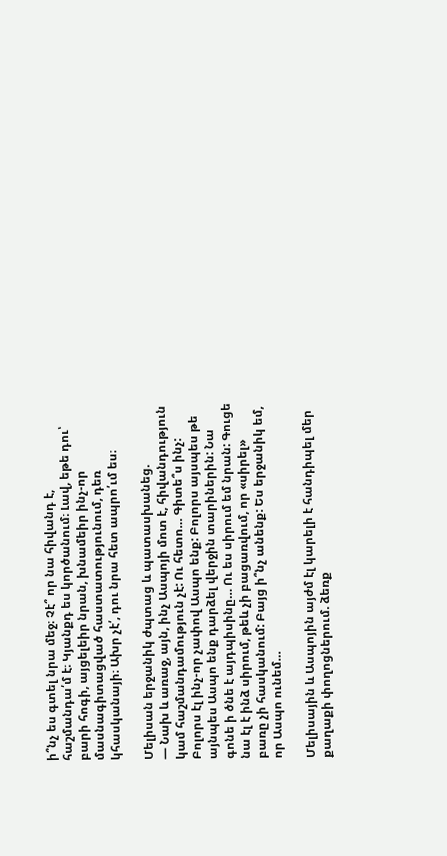ի՞նչ ես գտել նրա մեջ։ Չէ՞ որ նա հիվանդ է, հաշմանդա՛մ է։ Կյանքդ ես կործանում։ Լավ, եթե դու՝ բարի հոգի, այցելեիր նրան, խնամեիր ինչ-որ մասնագիտացված հաստատությունում, դեռ կհասկանայի։ Ախր չէ՛, դու նրա հետ ապրո՛ւմ ես։

Մելիսան երջանիկ ժպտաց և պատասխանեց.
— Նախ և առաջ, այն, ինչ Ասպոյի մոտ է, հիվանդություն կամ հաշմանդամություն չէ: Ու հետո… Գիտե՞ս ինչ: Բոլորս էլ ինչ-որ չափով Ասպո ենք: Բոլորս այսպես թե այնպես Ասպո ենք դարձել վերջին տարիներին: Նա գոնե ի ծնե է այդպիսինը… Ու ես սիրում եմ նրան: Գուցե նա էլ է ինձ սիրում, թեև չի բացառվում, որ «սիրել» բառը չի հասկանում: Բայց ի՞նչ անենք: Ես երջանիկ եմ, որ Ասպո ունեմ…

Մելիսային և Ասպոյին այժմ էլ կարելի է հանդիպել մեր քաղաքի փողոցներում. ձեռք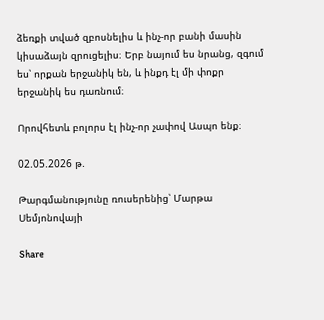ձեռքի տված զբոսնելիս և ինչ-որ բանի մասին կիսաձայն զրուցելիս։ Երբ նայում ես նրանց, զգում ես՝ որքան երջանիկ են, և ինքդ էլ մի փոքր երջանիկ ես դառնում։

Որովհետև բոլորս էլ ինչ-որ չափով Ասպո ենք։

02.05.2026 թ.

Թարգմանությունը ռուսերենից՝ Մարթա Սեմյոնովայի

Share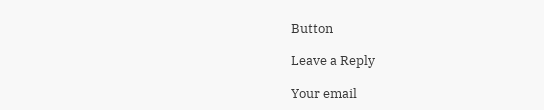Button

Leave a Reply

Your email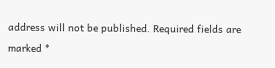address will not be published. Required fields are marked *